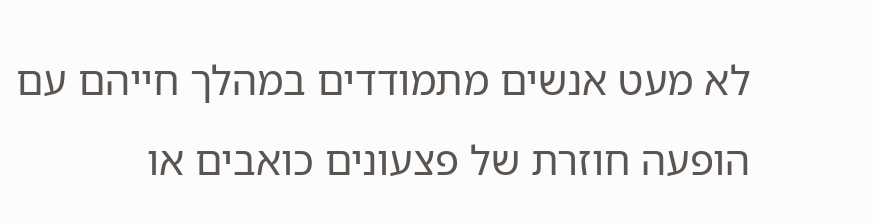לא מעט אנשים מתמודדים במהלך חייהם עם הופעה חוזרת של פצעונים כואבים או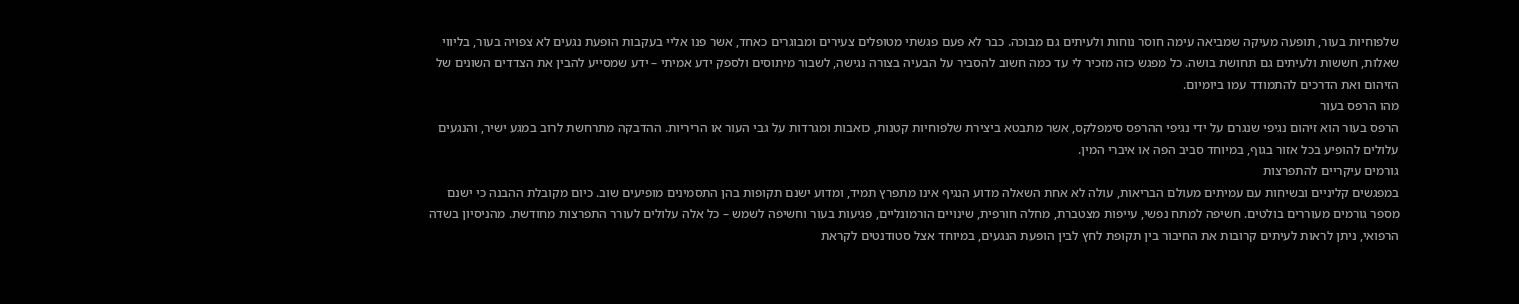שלפוחיות בעור, תופעה מעיקה שמביאה עימה חוסר נוחות ולעיתים גם מבוכה. כבר לא פעם פגשתי מטופלים צעירים ומבוגרים כאחד, אשר פנו אליי בעקבות הופעת נגעים לא צפויה בעור, בליווי שאלות, חששות ולעיתים גם תחושת בושה. כל מפגש כזה מזכיר לי עד כמה חשוב להסביר על הבעיה בצורה נגישה, לשבור מיתוסים ולספק ידע אמיתי – ידע שמסייע להבין את הצדדים השונים של הזיהום ואת הדרכים להתמודד עמו ביומיום.
מהו הרפס בעור
הרפס בעור הוא זיהום נגיפי שנגרם על ידי נגיפי ההרפס סימפלקס, אשר מתבטא ביצירת שלפוחיות קטנות, כואבות ומגרדות על גבי העור או הריריות. ההדבקה מתרחשת לרוב במגע ישיר, והנגעים עלולים להופיע בכל אזור בגוף, במיוחד סביב הפה או איברי המין.
גורמים עיקריים להתפרצות
במפגשים קליניים ובשיחות עם עמיתים מעולם הבריאות, עולה לא אחת השאלה מדוע הנגיף אינו מתפרץ תמיד, ומדוע ישנם תקופות בהן התסמינים מופיעים שוב. כיום מקובלת ההבנה כי ישנם מספר גורמים מעוררים בולטים. חשיפה למתח נפשי, עייפות מצטברת, מחלה חורפית, שינויים הורמונליים, פגיעות בעור וחשיפה לשמש – כל אלה עלולים לעורר התפרצות מחודשת. מהניסיון בשדה הרפואי, ניתן לראות לעיתים קרובות את החיבור בין תקופת לחץ לבין הופעת הנגעים, במיוחד אצל סטודנטים לקראת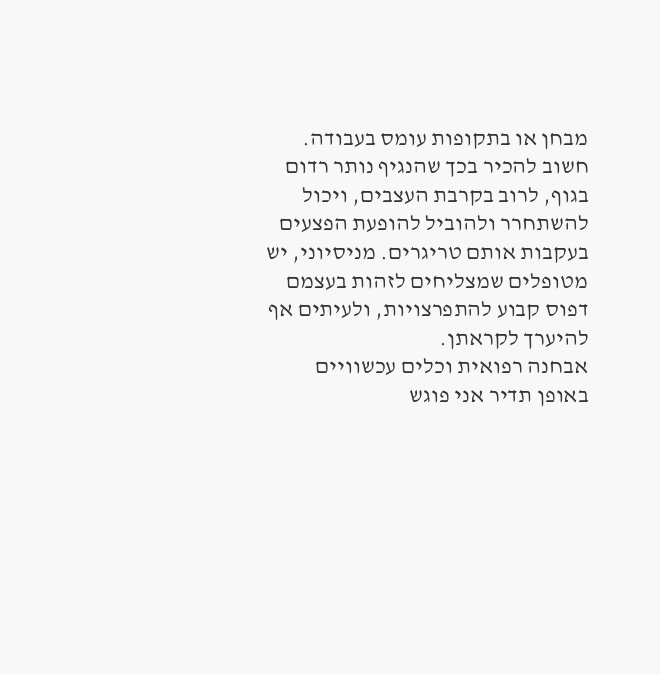מבחן או בתקופות עומס בעבודה.
חשוב להכיר בכך שהנגיף נותר רדום בגוף, לרוב בקרבת העצבים, ויכול להשתחרר ולהוביל להופעת הפצעים בעקבות אותם טריגרים. מניסיוני, יש מטופלים שמצליחים לזהות בעצמם דפוס קבוע להתפרצויות, ולעיתים אף להיערך לקראתן.
אבחנה רפואית וכלים עכשוויים
באופן תדיר אני פוגש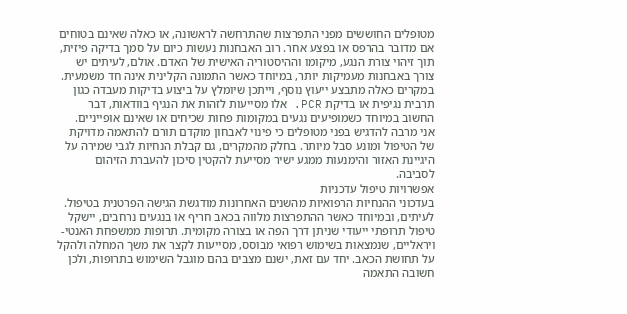מטופלים החוששים מפני התפרצות שהתרחשה לראשונה, או כאלה שאינם בטוחים אם מדובר בהרפס או בפצע אחר. רוב האבחנות נעשות כיום על סמך בדיקה פיזית, תוך זיהוי צורת הנגע, מיקומו וההיסטוריה האישית של האדם. אולם, לעיתים יש צורך באבחנות מעמיקות יותר, במיוחד כאשר התמונה הקלינית אינה חד משמעית. במקרים כאלה מתבצע ייעוץ נוסף, וייתכן שיומלץ על ביצוע בדיקות מעבדה כגון תרבית נגיפית או בדיקת PCR. אלו מסייעות לזהות את הנגיף בוודאות, דבר החשוב במיוחד כשמופיעים נגעים במקומות פחות שכיחים או שאינם אופייניים.
אני מרבה להדגיש בפני מטופלים כי פינוי לאבחון מוקדם תורם להתאמה מדויקת של הטיפול ומונע סבל מיותר. בחלק מהמקרים, גם קבלת הנחיות לגבי שמירה על היגיינת האזור והימנעות ממגע ישיר מסייעת להקטין סיכון להעברת הזיהום לסביבה.
אפשרויות טיפול עדכניות
בעדכוני ההנחיות הרפואיות מהשנים האחרונות מודגשת הגישה הפרטנית בטיפול. לעיתים, ובמיוחד כאשר ההתפרצות מלווה בכאב חריף או בנגעים נרחבים, יישקל טיפול תרופתי ייעודי שניתן דרך הפה או בצורה מקומית. תרופות ממשפחת האנטי-ויראליים, שנמצאות בשימוש רפואי מבוסס, מסייעות לקצר את משך המחלה ולהקל על תחושת הכאב. יחד עם זאת, ישנם מצבים בהם מוגבל השימוש בתרופות, ולכן חשובה התאמה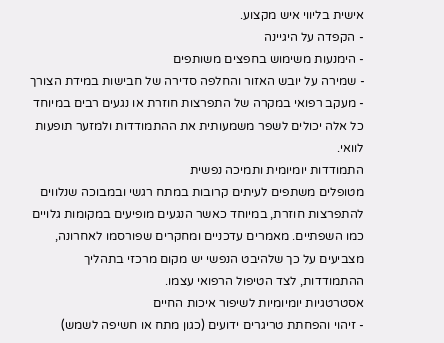אישית בליווי איש מקצוע.
- הקפדה על היגיינה
- הימנעות משימוש בחפצים משותפים
- שמירה על יובש האזור והחלפה סדירה של חבישות במידת הצורך
- מעקב רפואי במקרה של התפרצות חוזרת או נגעים רבים במיוחד
כל אלה יכולים לשפר משמעותית את ההתמודדות ולמזער תופעות לוואי.
התמודדות יומיומית ותמיכה נפשית
מטופלים משתפים לעיתים קרובות במתח רגשי ובמבוכה שנלווים להתפרצות חוזרת, במיוחד כאשר הנגעים מופיעים במקומות גלויים כמו השפתיים. מאמרים עדכניים ומחקרים שפורסמו לאחרונה, מצביעים על כך שלהיבט הנפשי יש מקום מרכזי בתהליך ההתמודדות, לצד הטיפול הרפואי עצמו.
אסטרטגיות יומיומיות לשיפור איכות החיים
- זיהוי והפחתת טריגרים ידועים (כגון מתח או חשיפה לשמש)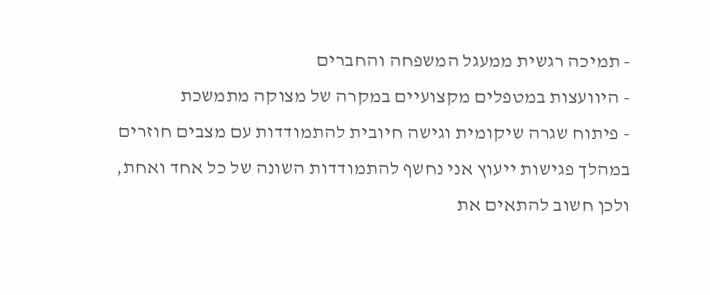- תמיכה רגשית ממעגל המשפחה והחברים
- היוועצות במטפלים מקצועיים במקרה של מצוקה מתמשכת
- פיתוח שגרה שיקומית וגישה חיובית להתמודדות עם מצבים חוזרים
במהלך פגישות ייעוץ אני נחשף להתמודדות השונה של כל אחד ואחת, ולכן חשוב להתאים את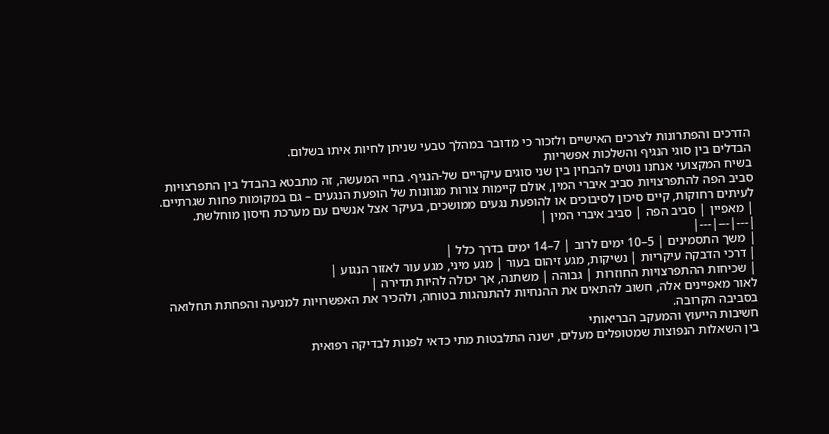הדרכים והפתרונות לצרכים האישיים ולזכור כי מדובר במהלך טבעי שניתן לחיות איתו בשלום.
הבדלים בין סוגי הנגיף והשלכות אפשריות
בשיח המקצועי אנחנו נוטים להבחין בין שני סוגים עיקריים של-הנגיף. בחיי המעשה, זה מתבטא בהבדל בין התפרצויות סביב הפה להתפרצויות סביב איברי המין, אולם קיימות צורות מגוונות של הופעת הנגעים – גם במקומות פחות שגרתיים. לעיתים רחוקות, קיים סיכון לסיבוכים או להופעת נגעים ממושכים, בעיקר אצל אנשים עם מערכת חיסון מוחלשת.
| מאפיין | סביב הפה | סביב איברי המין |
|---|---|---|
| משך התסמינים | 5–10 ימים לרוב | 7–14 ימים בדרך כלל |
| דרכי הדבקה עיקריות | נשיקות, מגע זיהום בעור | מגע מיני, מגע עור לאזור הנגוע |
| שכיחות ההתפרצויות החוזרות | גבוהה | משתנה, אך יכולה להיות תדירה |
לאור מאפיינים אלה, חשוב להתאים את ההנחיות להתנהגות בטוחה, ולהכיר את האפשרויות למניעה והפחתת תחלואה בסביבה הקרובה.
חשיבות הייעוץ והמעקב הבריאותי
בין השאלות הנפוצות שמטופלים מעלים, ישנה התלבטות מתי כדאי לפנות לבדיקה רפואית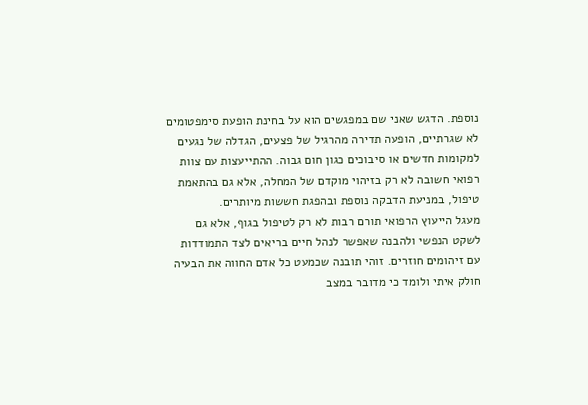נוספת. הדגש שאני שם במפגשים הוא על בחינת הופעת סימפטומים לא שגרתיים, הופעה תדירה מהרגיל של פצעים, הגדלה של נגעים למקומות חדשים או סיבוכים כגון חום גבוה. ההתייעצות עם צוות רפואי חשובה לא רק בזיהוי מוקדם של המחלה, אלא גם בהתאמת טיפול, במניעת הדבקה נוספת ובהפגת חששות מיותרים.
מעגל הייעוץ הרפואי תורם רבות לא רק לטיפול בגוף, אלא גם לשקט הנפשי ולהבנה שאפשר לנהל חיים בריאים לצד התמודדות עם זיהומים חוזרים. זוהי תובנה שכמעט כל אדם החווה את הבעיה חולק איתי ולומד כי מדובר במצב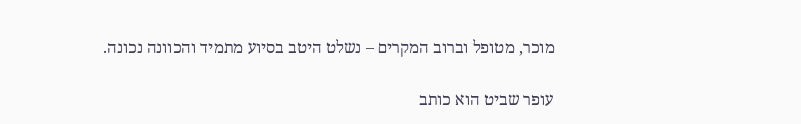מוכר, מטופל וברוב המקרים – נשלט היטב בסיוע מתמיד והכוונה נכונה.

עופר שביט הוא כותב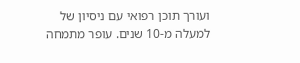ועורך תוכן רפואי עם ניסיון של למעלה מ-10 שנים. עופר מתמחה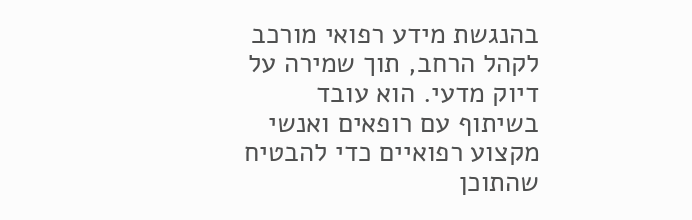בהנגשת מידע רפואי מורכב לקהל הרחב, תוך שמירה על דיוק מדעי. הוא עובד בשיתוף עם רופאים ואנשי מקצוע רפואיים כדי להבטיח שהתוכן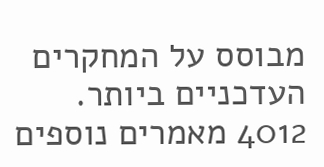מבוסס על המחקרים העדכניים ביותר.
4012 מאמרים נוספים